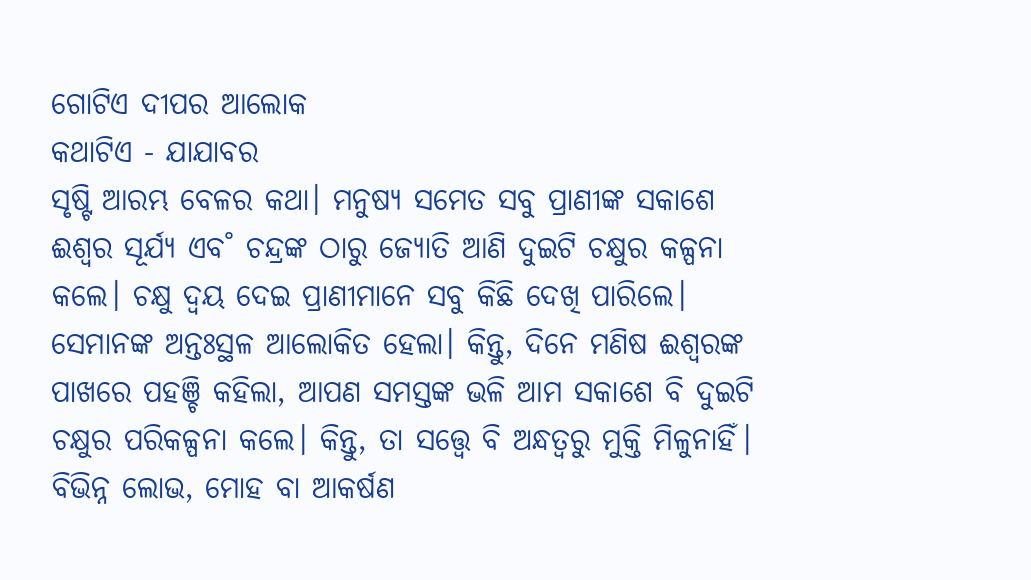ଗୋଟିଏ ଦୀପର ଆଲୋକ
କଥାଟିଏ - ଯାଯାବର
ସୃଷ୍ଟି ଆରମ୍ଭ ବେଳର କଥା। ମନୁଷ୍ୟ ସମେତ ସବୁ ପ୍ରାଣୀଙ୍କ ସକାଶେ ଈଶ୍ବର ସୂର୍ଯ୍ୟ ଏବ˚ ଚନ୍ଦ୍ରଙ୍କ ଠାରୁ ଜ୍ୟୋତି ଆଣି ଦୁଇଟି ଚକ୍ଷୁର କଳ୍ପନା କଲେ। ଚକ୍ଷୁ ଦ୍ବୟ ଦେଇ ପ୍ରାଣୀମାନେ ସବୁ କିଛି ଦେଖି ପାରିଲେ। ସେମାନଙ୍କ ଅନ୍ତଃସ୍ଥଳ ଆଲୋକିତ ହେଲା। କିନ୍ତୁ, ଦିନେ ମଣିଷ ଈଶ୍ବରଙ୍କ ପାଖରେ ପହଞ୍ଚି କହିଲା, ଆପଣ ସମସ୍ତଙ୍କ ଭଳି ଆମ ସକାଶେ ବି ଦୁଇଟି ଚକ୍ଷୁର ପରିକଳ୍ପନା କଲେ। କିନ୍ତୁ, ତା ସତ୍ତ୍ବେ ବି ଅନ୍ଧତ୍ବରୁ ମୁକ୍ତି ମିଳୁନାହିଁ। ବିଭିନ୍ନ ଲୋଭ, ମୋହ ବା ଆକର୍ଷଣ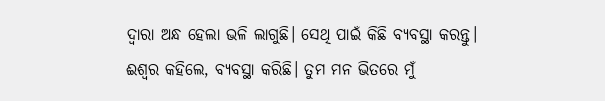ଦ୍ବାରା ଅନ୍ଧ ହେଲା ଭଳି ଲାଗୁଛି। ସେଥି ପାଇଁ କିଛି ବ୍ୟବସ୍ଥା କରନ୍ତୁ। ଈଶ୍ବର କହିଲେ, ବ୍ୟବସ୍ଥା କରିଛି। ତୁମ ମନ ଭିତରେ ମୁଁ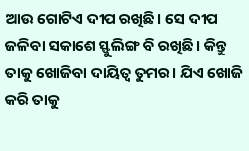ଆଉ ଗୋଟିଏ ଦୀପ ରଖିଛି। ସେ ଦୀପ ଜଳିବା ସକାଶେ ସ୍ଫୁଲିଙ୍ଗ ବି ରଖିଛି। କିନ୍ତୁ ତାକୁ ଖୋଜିବା ଦାୟିତ୍ବ ତୁମର। ଯିଏ ଖୋଜି କରି ତାକୁ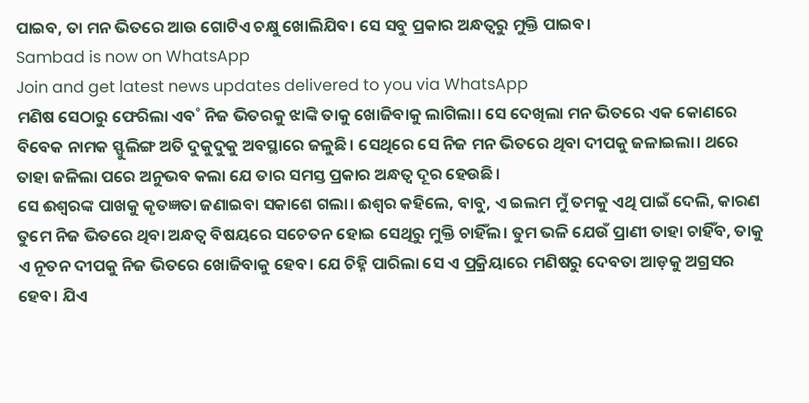ପାଇବ, ତା ମନ ଭିତରେ ଆଉ ଗୋଟିଏ ଚକ୍ଷୁ ଖୋଲିଯିବ। ସେ ସବୁ ପ୍ରକାର ଅନ୍ଧତ୍ବରୁ ମୁକ୍ତି ପାଇବ।
Sambad is now on WhatsApp
Join and get latest news updates delivered to you via WhatsApp
ମଣିଷ ସେଠାରୁ ଫେରିଲା ଏବ˚ ନିଜ ଭିତରକୁ ଝାଙ୍କି ତାକୁ ଖୋଜିବାକୁ ଲାଗିଲା। ସେ ଦେଖିଲା ମନ ଭିତରେ ଏକ କୋଣରେ ବିବେକ ନାମକ ସ୍ଫୁଲିଙ୍ଗ ଅତି ଦୁକୁଦୁକୁ ଅବସ୍ଥାରେ ଜଳୁଛି। ସେଥିରେ ସେ ନିଜ ମନ ଭିତରେ ଥିବା ଦୀପକୁ ଜଳାଇଲା। ଥରେ ତାହା ଜଳିଲା ପରେ ଅନୁଭବ କଲା ଯେ ତାର ସମସ୍ତ ପ୍ରକାର ଅନ୍ଧତ୍ବ ଦୂର ହେଉଛି।
ସେ ଈଶ୍ବରଙ୍କ ପାଖକୁ କୃତଜ୍ଞତା ଜଣାଇବା ସକାଶେ ଗଲା। ଈଶ୍ବର କହିଲେ, ବାବୁ, ଏ ଇଲମ ମୁଁ ତମକୁ ଏଥି ପାଇଁ ଦେଲି, କାରଣ ତୁମେ ନିଜ ଭିତରେ ଥିବା ଅନ୍ଧତ୍ବ ବିଷୟରେ ସଚେତନ ହୋଇ ସେଥିରୁ ମୁକ୍ତି ଚାହିଁଲ। ତୁମ ଭଳି ଯେଉଁ ପ୍ରାଣୀ ତାହା ଚାହିଁବ, ତାକୁ ଏ ନୂତନ ଦୀପକୁ ନିଜ ଭିତରେ ଖୋଜିବାକୁ ହେବ। ଯେ ଚିହ୍ନି ପାରିଲା ସେ ଏ ପ୍ରକ୍ରିୟାରେ ମଣିଷରୁ ଦେବତା ଆଡ଼କୁ ଅଗ୍ରସର ହେବ। ଯିଏ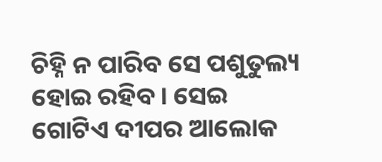ଚିହ୍ନି ନ ପାରିବ ସେ ପଶୁତୁଲ୍ୟ ହୋଇ ରହିବ। ସେଇ ଗୋଟିଏ ଦୀପର ଆଲୋକ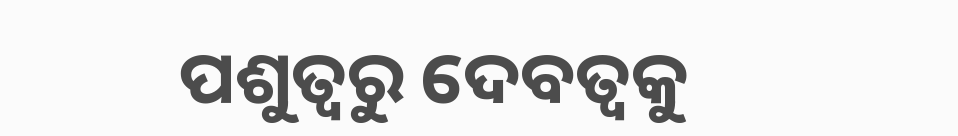ପଶୁତ୍ବରୁ ଦେବତ୍ବକୁ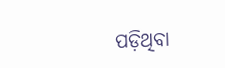ପଡ଼ିଥିବା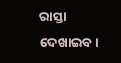ରାସ୍ତା ଦେଖାଇବ।